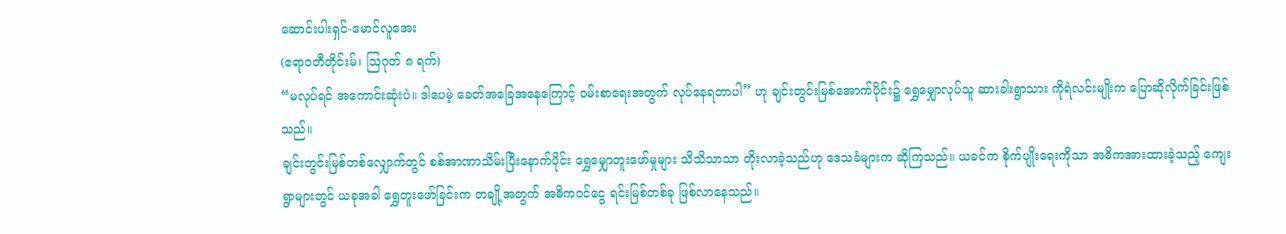ဆောင်းပါးရှင်-မောင်လူအေး
(ဧရာ၀တီတိုင်းမ်၊ ဩဂုတ် ၈ ရက်)
“မလုပ်ရင် အကောင်းဆုံးပဲ။ ဒါပေမဲ့ ခေတ်အခြေအနေကြောင့် ဝမ်းစာရေးအတွက် လုပ်နေရတာပါ” ဟု ချင်းတွင်းမြစ်အောက်ပိုင်း၌ ရွှေမျှောလုပ်သူ ဆားခါးရွာသား ကိုရဲလင်းမျိုးက ပြောဆိုလိုက်ခြင်းဖြစ်သည်။
ချင်းတွင်းမြစ်တစ်လျှောက်တွင် စစ်အာဏာသိမ်းပြီးနောက်ပိုင်း ရွှေမျှောတူးဖော်မှုများ သိသိသာသာ တိုးလာခဲ့သည်ဟု ဒေသခံများက ဆိုကြသည်။ ယခင်က စိုက်ပျိုးရေးကိုသာ အဓိကအားထားခဲ့သည့် ကျေးရွာများတွင် ယခုအခါ ရွှေတူးဖော်ခြင်းက တချို့အတွက် အဓိကဝင်ငွေ ရင်းမြစ်တစ်ခု ဖြစ်လာနေသည်။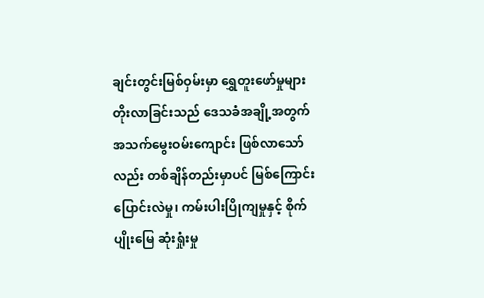ချင်းတွင်းမြစ်ဝှမ်းမှာ ရွှေတူးဖော်မှုများ တိုးလာခြင်းသည် ဒေသခံအချို့အတွက် အသက်မွေးဝမ်းကျောင်း ဖြစ်လာသော်လည်း တစ်ချိန်တည်းမှာပင် မြစ်ကြောင်းပြောင်းလဲမှု၊ ကမ်းပါးပြိုကျမှုနှင့် စိုက်ပျိုးမြေ ဆုံးရှုံးမှု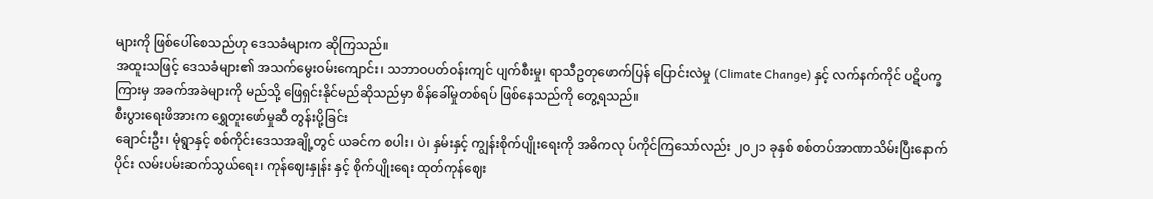များကို ဖြစ်ပေါ်စေသည်ဟု ဒေသခံများက ဆိုကြသည်။
အထူးသဖြင့် ဒေသခံများ၏ အသက်မွေးဝမ်းကျောင်း၊ သဘာဝပတ်ဝန်းကျင် ပျက်စီးမှု၊ ရာသီဥတုဖောက်ပြန် ပြောင်းလဲမှု (Climate Change) နှင့် လက်နက်ကိုင် ပဋိပက္ခကြားမှ အခက်အခဲများကို မည်သို့ ဖြေရှင်းနိုင်မည်ဆိုသည်မှာ စိန်ခေါ်မှုတစ်ရပ် ဖြစ်နေသည်ကို တွေ့ရသည်။
စီးပွားရေးဖိအားက ရွှေတူးဖော်မှုဆီ တွန်းပို့ခြင်း
ချောင်းဦး၊ မုံရွာနှင့် စစ်ကိုင်းဒေသအချို့တွင် ယခင်က စပါး၊ ပဲ၊ နှမ်းနှင့် ကျွန်းစိုက်ပျိုးရေးကို အဓိကလု ပ်ကိုင်ကြသော်လည်း ၂၀၂၁ ခုနှစ် စစ်တပ်အာဏာသိမ်းပြီးနောက်ပိုင်း လမ်းပမ်းဆက်သွယ်ရေး၊ ကုန်ဈေးနှုန်း နှင့် စိုက်ပျိုးရေး ထုတ်ကုန်ဈေး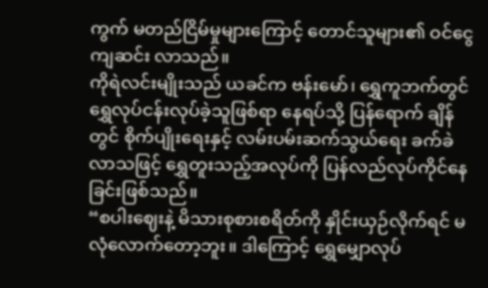ကွက် မတည်ငြိမ်မှုများကြောင့် တောင်သူများ၏ ဝင်ငွေကျဆင်း လာသည်။
ကိုရဲလင်းမျိုးသည် ယခင်က ဗန်းမော်၊ ရွှေကူဘက်တွင် ရွှေလုပ်ငန်းလုပ်ခဲ့သူဖြစ်ရာ နေရပ်သို့ ပြန်ရောက် ချိန်တွင် စိုက်ပျိုးရေးနှင့် လမ်းပမ်းဆက်သွယ်ရေး ခက်ခဲလာသဖြင့် ရွှေတူးသည့်အလုပ်ကို ပြန်လည်လုပ်ကိုင်နေခြင်းဖြစ်သည်။
“စပါးဈေးနဲ့ မိသားစုစားစရိတ်ကို နှိုင်းယှဉ်လိုက်ရင် မလုံလောက်တော့ဘူး။ ဒါကြောင့် ရွှေမျှောလုပ်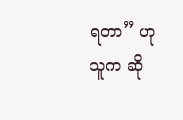ရတာ” ဟု သူက ဆို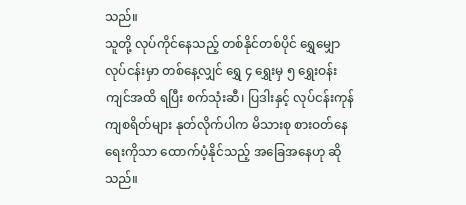သည်။
သူတို့ လုပ်ကိုင်နေသည့် တစ်နိုင်တစ်ပိုင် ရွှေမျှောလုပ်ငန်းမှာ တစ်နေ့လျှင် ရွှေ ၄ ရွှေးမှ ၅ ရွှေးဝန်းကျင်အထိ ရပြီး စက်သုံးဆီ၊ ပြဒါးနှင့် လုပ်ငန်းကုန်ကျစရိတ်များ နုတ်လိုက်ပါက မိသားစု စားဝတ်နေရေးကိုသာ ထောက်ပံ့နိုင်သည့် အခြေအနေဟု ဆိုသည်။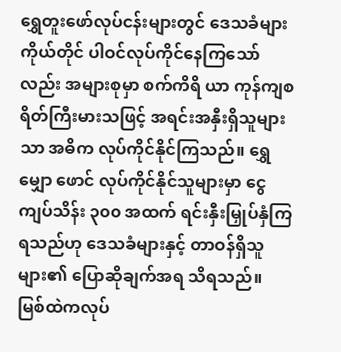ရွှေတူးဖော်လုပ်ငန်းများတွင် ဒေသခံများကိုယ်တိုင် ပါဝင်လုပ်ကိုင်နေကြသော်လည်း အများစုမှာ စက်ကိရိ ယာ ကုန်ကျစရိတ်ကြီးမားသဖြင့် အရင်းအနှီးရှိသူများသာ အဓိက လုပ်ကိုင်နိုင်ကြသည်။ ရွှေမျှော ဖောင် လုပ်ကိုင်နိုင်သူများမှာ ငွေကျပ်သိန်း ၃၀၀ အထက် ရင်းနှီးမြှုပ်နှံကြရသည်ဟု ဒေသခံများနှင့် တာဝန်ရှိသူ များ၏ ပြောဆိုချက်အရ သိရသည်။
မြစ်ထဲကလုပ်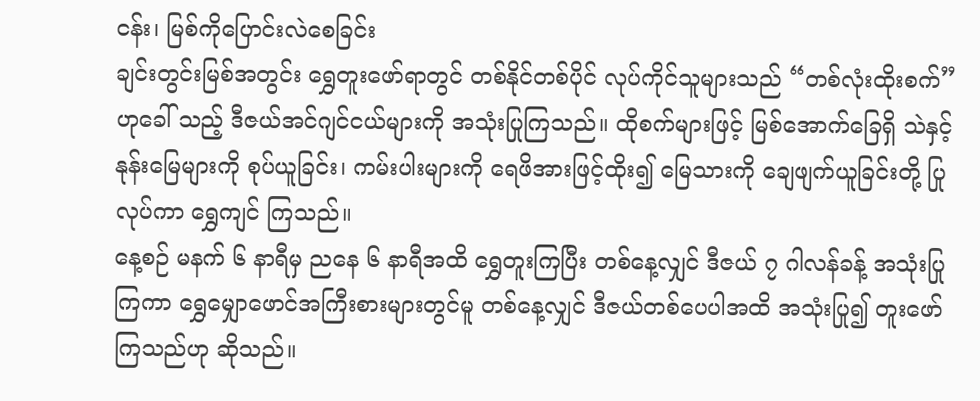ငန်း၊ မြစ်ကိုပြောင်းလဲစေခြင်း
ချင်းတွင်းမြစ်အတွင်း ရွှေတူးဖော်ရာတွင် တစ်နိုင်တစ်ပိုင် လုပ်ကိုင်သူများသည် “တစ်လုံးထိုးစက်” ဟုခေါ် သည့် ဒီဇယ်အင်ဂျင်ငယ်များကို အသုံးပြုကြသည်။ ထိုစက်များဖြင့် မြစ်အောက်ခြေရှိ သဲနှင့် နုန်းမြေများကို စုပ်ယူခြင်း၊ ကမ်းပါးများကို ရေဖိအားဖြင့်ထိုး၍ မြေသားကို ချေဖျက်ယူခြင်းတို့ ပြုလုပ်ကာ ရွှေကျင် ကြသည်။
နေ့စဉ် မနက် ၆ နာရီမှ ညနေ ၆ နာရီအထိ ရွှေတူးကြပြီး တစ်နေ့လျှင် ဒီဇယ် ၇ ဂါလန်ခန့် အသုံးပြုကြကာ ရွှေမျှောဖောင်အကြီးစားများတွင်မူ တစ်နေ့လျှင် ဒီဇယ်တစ်ပေပါအထိ အသုံးပြု၍ တူးဖော်ကြသည်ဟု ဆိုသည်။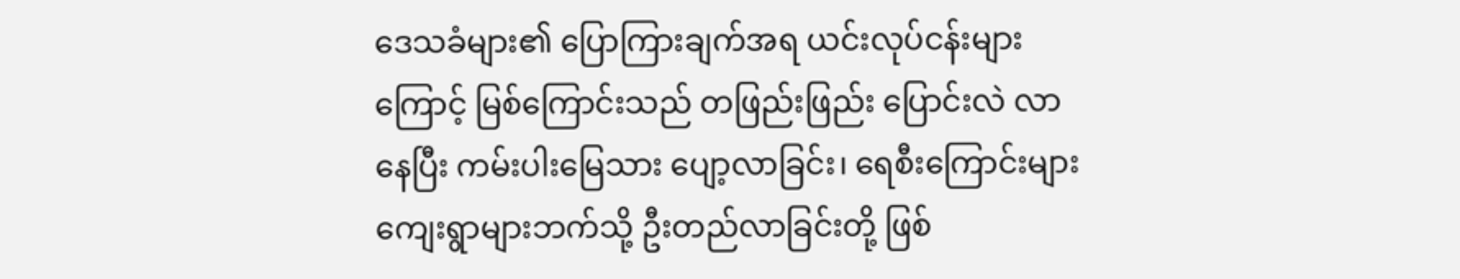ဒေသခံများ၏ ပြောကြားချက်အရ ယင်းလုပ်ငန်းများကြောင့် မြစ်ကြောင်းသည် တဖြည်းဖြည်း ပြောင်းလဲ လာနေပြီး ကမ်းပါးမြေသား ပျော့လာခြင်း၊ ရေစီးကြောင်းများ ကျေးရွာများဘက်သို့ ဦးတည်လာခြင်းတို့ ဖြစ်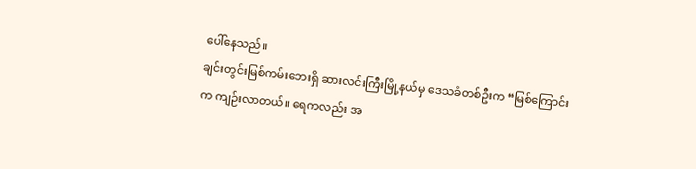ပေါ်နေသည်။
ချင်းတွင်းမြစ်ကမ်းဘေးရှိ ဆားလင်းကြီးမြို့နယ်မှ ဒေသခံတစ်ဦးက “မြစ်ကြောင်းက ကျဉ်းလာတယ်။ ရေကလည်း အ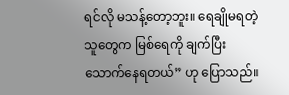ရင်လို မသန့်တော့ဘူး။ ရေချိုမရတဲ့သူတွေက မြစ်ရေကို ချက်ပြီး သောက်နေရတယ်” ဟု ပြောသည်။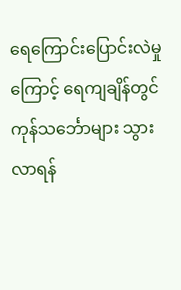ရေကြောင်းပြောင်းလဲမှုကြောင့် ရေကျချိန်တွင် ကုန်သင်္ဘောများ သွားလာရန်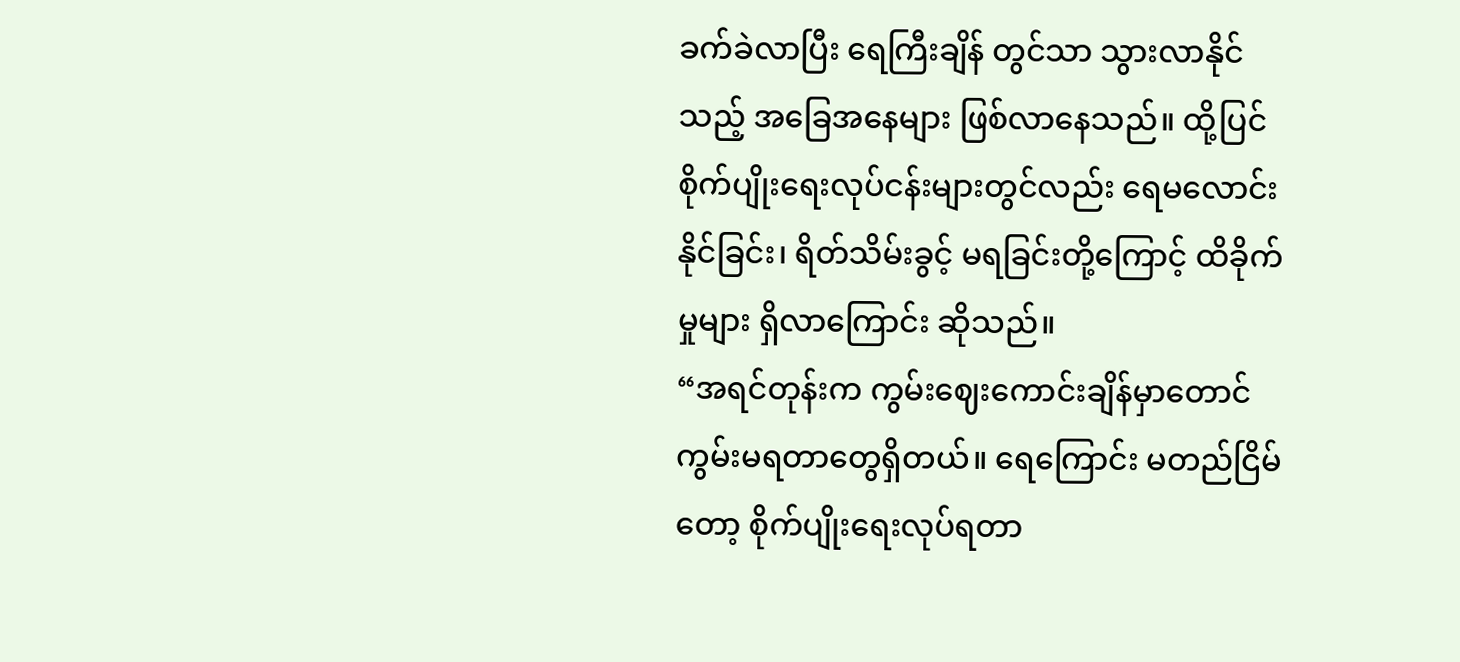ခက်ခဲလာပြီး ရေကြီးချိန် တွင်သာ သွားလာနိုင်သည့် အခြေအနေများ ဖြစ်လာနေသည်။ ထို့ပြင် စိုက်ပျိုးရေးလုပ်ငန်းများတွင်လည်း ရေမလောင်းနိုင်ခြင်း၊ ရိတ်သိမ်းခွင့် မရခြင်းတို့ကြောင့် ထိခိုက်မှုများ ရှိလာကြောင်း ဆိုသည်။
“အရင်တုန်းက ကွမ်းဈေးကောင်းချိန်မှာတောင် ကွမ်းမရတာတွေရှိတယ်။ ရေကြောင်း မတည်ငြိမ်တော့ စိုက်ပျိုးရေးလုပ်ရတာ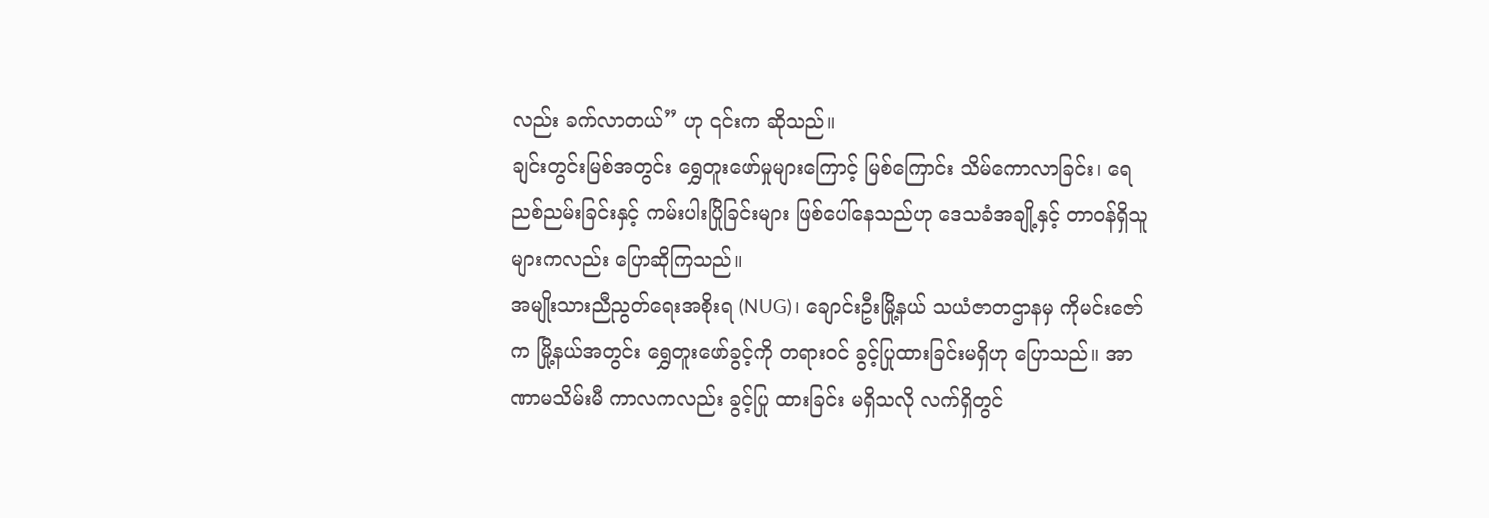လည်း ခက်လာတယ်” ဟု ၎င်းက ဆိုသည်။
ချင်းတွင်းမြစ်အတွင်း ရွှေတူးဖော်မှုများကြောင့် မြစ်ကြောင်း သိမ်ကောလာခြင်း၊ ရေညစ်ညမ်းခြင်းနှင့် ကမ်းပါးပြိုခြင်းများ ဖြစ်ပေါ်နေသည်ဟု ဒေသခံအချို့နှင့် တာဝန်ရှိသူများကလည်း ပြောဆိုကြသည်။
အမျိုးသားညီညွတ်ရေးအစိုးရ (NUG)၊ ချောင်းဦးမြို့နယ် သယံဇာတဌာနမှ ကိုမင်းဇော်က မြို့နယ်အတွင်း ရွှေတူးဖော်ခွင့်ကို တရားဝင် ခွင့်ပြုထားခြင်းမရှိဟု ပြောသည်။ အာဏာမသိမ်းမီ ကာလကလည်း ခွင့်ပြု ထားခြင်း မရှိသလို လက်ရှိတွင်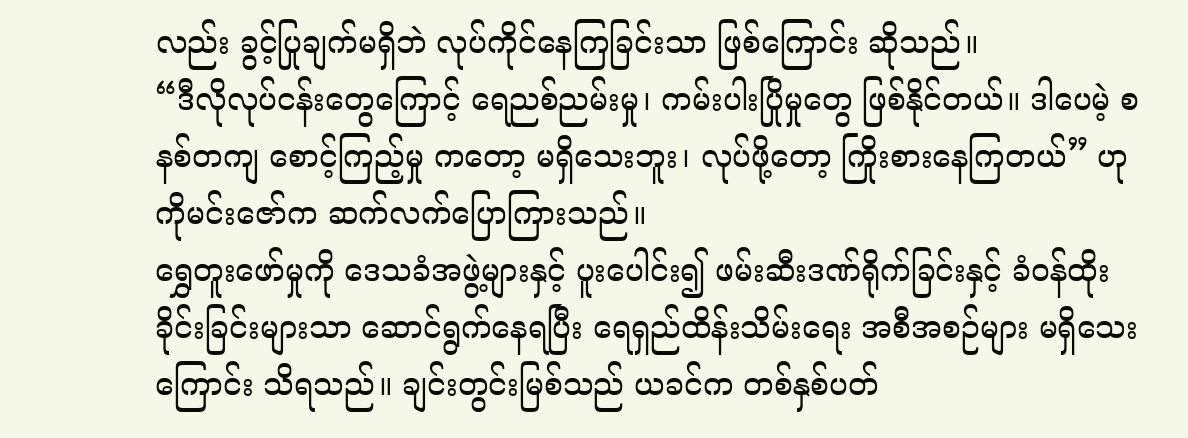လည်း ခွင့်ပြုချက်မရှိဘဲ လုပ်ကိုင်နေကြခြင်းသာ ဖြစ်ကြောင်း ဆိုသည်။
“ဒီလိုလုပ်ငန်းတွေကြောင့် ရေညစ်ညမ်းမှု၊ ကမ်းပါးပြိုမှုတွေ ဖြစ်နိုင်တယ်။ ဒါပေမဲ့ စနစ်တကျ စောင့်ကြည့်မှု ကတော့ မရှိသေးဘူး၊ လုပ်ဖို့တော့ ကြိုးစားနေကြတယ်” ဟု ကိုမင်းဇော်က ဆက်လက်ပြောကြားသည်။
ရွှေတူးဖော်မှုကို ဒေသခံအဖွဲ့များနှင့် ပူးပေါင်း၍ ဖမ်းဆီးဒဏ်ရိုက်ခြင်းနှင့် ခံဝန်ထိုးခိုင်းခြင်းများသာ ဆောင်ရွက်နေရပြီး ရေရှည်ထိန်းသိမ်းရေး အစီအစဉ်များ မရှိသေးကြောင်း သိရသည်။ ချင်းတွင်းမြစ်သည် ယခင်က တစ်နှစ်ပတ်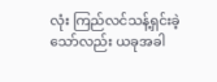လုံး ကြည်လင်သန့်ရှင်းခဲ့သော်လည်း ယခုအခါ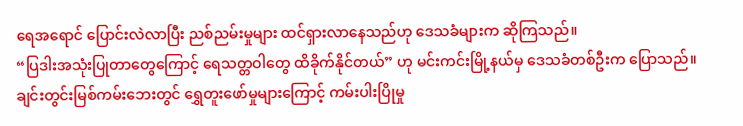ရေအရောင် ပြောင်းလဲလာပြီး ညစ်ညမ်းမှုများ ထင်ရှားလာနေသည်ဟု ဒေသခံများက ဆိုကြသည်။
“ပြဒါးအသုံးပြုတာတွေကြောင့် ရေသတ္တဝါတွေ ထိခိုက်နိုင်တယ်” ဟု မင်းကင်းမြို့နယ်မှ ဒေသခံတစ်ဦးက ပြောသည်။
ချင်းတွင်းမြစ်ကမ်းဘေးတွင် ရွှေတူးဖော်မှုများကြောင့် ကမ်းပါးပြိုမှု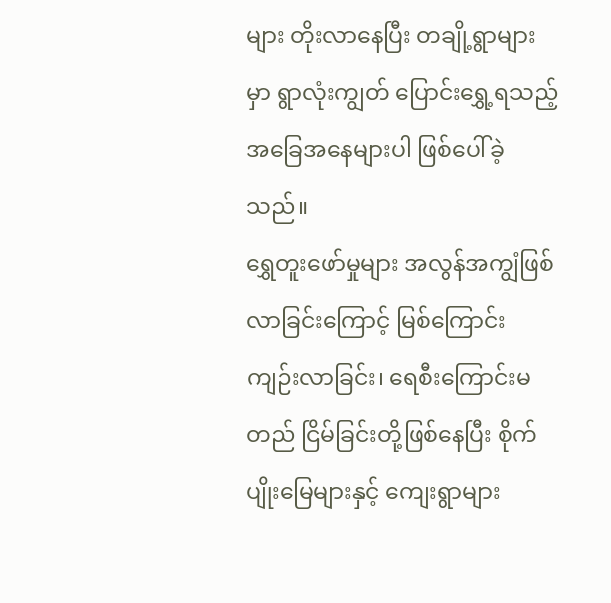များ တိုးလာနေပြီး တချို့ရွာများမှာ ရွာလုံးကျွတ် ပြောင်းရွှေ့ရသည့် အခြေအနေများပါ ဖြစ်ပေါ်ခဲ့သည်။
ရွှေတူးဖော်မှုများ အလွန်အကျွံဖြစ်လာခြင်းကြောင့် မြစ်ကြောင်းကျဉ်းလာခြင်း၊ ရေစီးကြောင်းမတည် ငြိမ်ခြင်းတို့ဖြစ်နေပြီး စိုက်ပျိုးမြေများနှင့် ကျေးရွာများ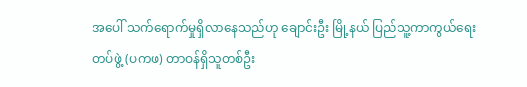အပေါ် သက်ရောက်မှုရှိလာနေသည်ဟု ချောင်းဦး မြို့နယ် ပြည်သူ့ကာကွယ်ရေးတပ်ဖွဲ့ (ပကဖ) တာဝန်ရှိသူတစ်ဦး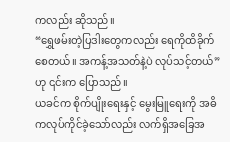ကလည်း ဆိုသည်။
“ရွှေဖမ်းတဲ့ပြဒါးတွေကလည်း ရေကိုထိခိုက်စေတယ်။ အကန့်အသတ်နဲ့ပဲ လုပ်သင့်တယ်”ဟု ၎င်းက ပြောသည်။
ယခင်က စိုက်ပျိုးရေးနှင့် မွေးမြူရေးကို အဓိကလုပ်ကိုင်ခဲ့သော်လည်း လက်ရှိအခြေအ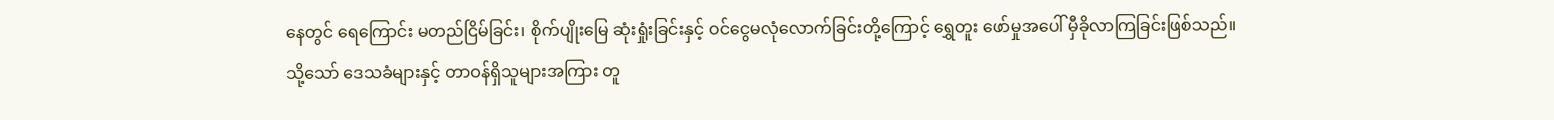နေတွင် ရေကြောင်း မတည်ငြိမ်ခြင်း၊ စိုက်ပျိုးမြေ ဆုံးရှုံးခြင်းနှင့် ဝင်ငွေမလုံလောက်ခြင်းတို့ကြောင့် ရွှေတူး ဖော်မှုအပေါ် မှီခိုလာကြခြင်းဖြစ်သည်။
သို့သော် ဒေသခံများနှင့် တာဝန်ရှိသူများအကြား တူ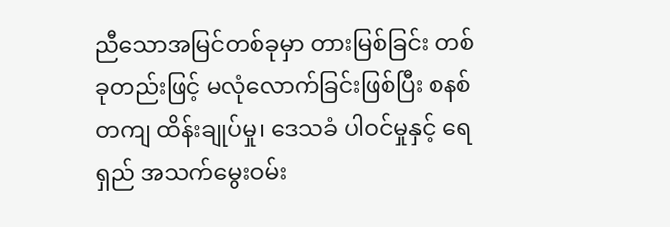ညီသောအမြင်တစ်ခုမှာ တားမြစ်ခြင်း တစ်ခုတည်းဖြင့် မလုံလောက်ခြင်းဖြစ်ပြီး စနစ်တကျ ထိန်းချုပ်မှု၊ ဒေသခံ ပါဝင်မှုနှင့် ရေရှည် အသက်မွေးဝမ်း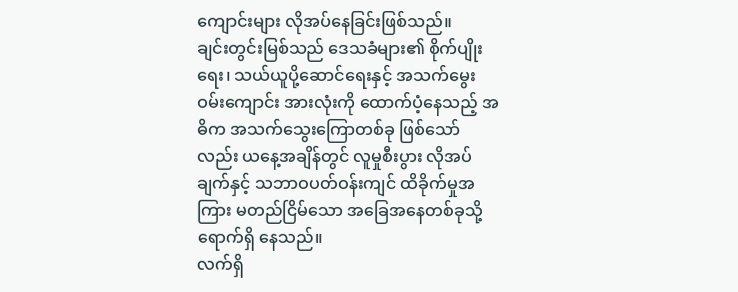ကျောင်းများ လိုအပ်နေခြင်းဖြစ်သည်။
ချင်းတွင်းမြစ်သည် ဒေသခံများ၏ စိုက်ပျိုးရေး၊ သယ်ယူပို့ဆောင်ရေးနှင့် အသက်မွေးဝမ်းကျောင်း အားလုံးကို ထောက်ပံ့နေသည့် အဓိက အသက်သွေးကြောတစ်ခု ဖြစ်သော်လည်း ယနေ့အချိန်တွင် လူမှုစီးပွား လိုအပ်ချက်နှင့် သဘာဝပတ်ဝန်းကျင် ထိခိုက်မှုအကြား မတည်ငြိမ်သော အခြေအနေတစ်ခုသို့ ရောက်ရှိ နေသည်။
လက်ရှိ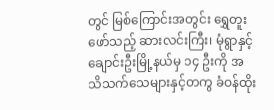တွင် မြစ်ကြောင်းအတွင်း ရွှေတူးဖော်သည့် ဆားလင်းကြီး၊ မုံရွာနှင့် ချောင်းဦးမြို့နယ်မှ ၁၄ ဦးကို အသိသက်သေများနှင့်တကွ ခံဝန်ထိုး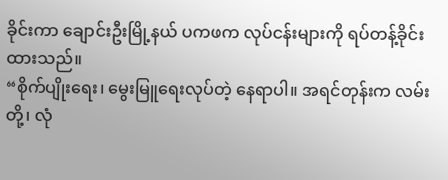ခိုင်းကာ ချောင်းဦးမြို့နယ် ပကဖက လုပ်ငန်းများကို ရပ်တန့်ခိုင်း ထားသည်။
“စိုက်ပျိုးရေး၊ မွေးမြူရေးလုပ်တဲ့ နေရာပါ။ အရင်တုန်းက လမ်းတို့၊ လုံ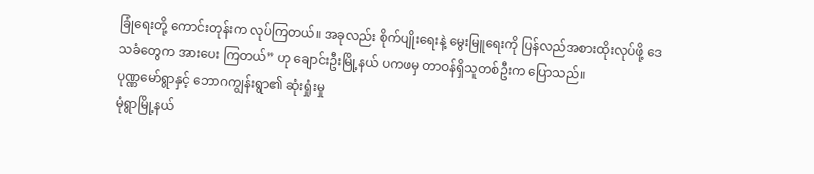ခြုံရေးတို့ ကောင်းတုန်းက လုပ်ကြတယ်။ အခုလည်း စိုက်ပျိုးရေးနဲ့ မွေးမြူရေးကို ပြန်လည်အစားထိုးလုပ်ဖို့ ဒေသခံတွေက အားပေး ကြတယ်” ဟု ချောင်းဦးမြို့နယ် ပကဖမှ တာဝန်ရှိသူတစ်ဦးက ပြောသည်။
ပုဏ္ဏမော်ရွာနှင့် ဘောဂကျွန်းရွာ၏ ဆုံးရှုံးမှု
မုံရွာမြို့နယ်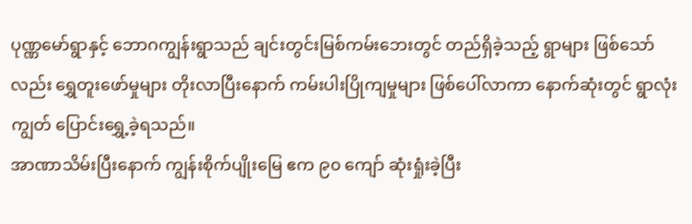ပုဏ္ဏမော်ရွာနှင့် ဘောဂကျွန်းရွာသည် ချင်းတွင်းမြစ်ကမ်းဘေးတွင် တည်ရှိခဲ့သည့် ရွာများ ဖြစ်သော်လည်း ရွှေတူးဖော်မှုများ တိုးလာပြီးနောက် ကမ်းပါးပြိုကျမှုများ ဖြစ်ပေါ်လာကာ နောက်ဆုံးတွင် ရွာလုံးကျွတ် ပြောင်းရွှေ့ခဲ့ရသည်။
အာဏာသိမ်းပြီးနောက် ကျွန်းစိုက်ပျိုးမြေ ဧက ၉၀ ကျော် ဆုံးရှုံးခဲ့ပြီး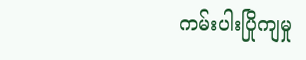ကမ်းပါးပြိုကျမှု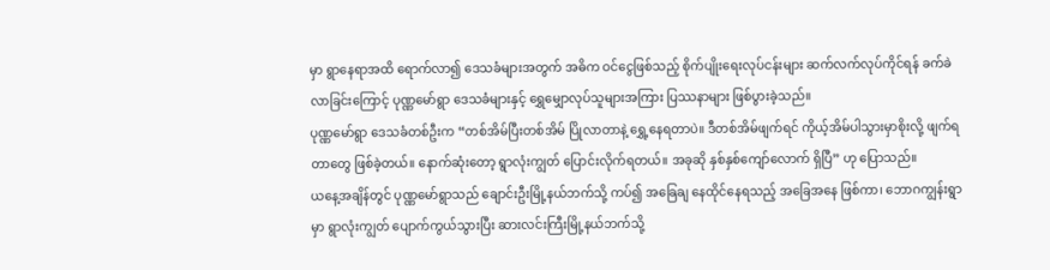မှာ ရွာနေရာအထိ ရောက်လာ၍ ဒေသခံများအတွက် အဓိက ဝင်ငွေဖြစ်သည့် စိုက်ပျိုးရေးလုပ်ငန်းများ ဆက်လက်လုပ်ကိုင်ရန် ခက်ခဲလာခြင်းကြောင့် ပုဏ္ဏမော်ရွာ ဒေသခံများနှင့် ရွှေမျှောလုပ်သူများအကြား ပြဿနာများ ဖြစ်ပွားခဲ့သည်။
ပုဏ္ဏမော်ရွာ ဒေသခံတစ်ဦးက “တစ်အိမ်ပြီးတစ်အိမ် ပြိုလာတာနဲ့ ရွှေ့နေရတာပဲ။ ဒီတစ်အိမ်ဖျက်ရင် ကိုယ့်အိမ်ပါသွားမှာစိုးလို့ ဖျက်ရတာတွေ ဖြစ်ခဲ့တယ်။ နောက်ဆုံးတော့ ရွာလုံးကျွတ် ပြောင်းလိုက်ရတယ်။ အခုဆို နှစ်နှစ်ကျော်လောက် ရှိပြီ” ဟု ပြောသည်။
ယနေ့အချိန်တွင် ပုဏ္ဏမော်ရွာသည် ချောင်းဦးမြို့နယ်ဘက်သို့ ကပ်၍ အခြေချ နေထိုင်နေရသည့် အခြေအနေ ဖြစ်ကာ၊ ဘောဂကျွန်းရွာမှာ ရွာလုံးကျွတ် ပျောက်ကွယ်သွားပြီး ဆားလင်းကြီးမြို့နယ်ဘက်သို့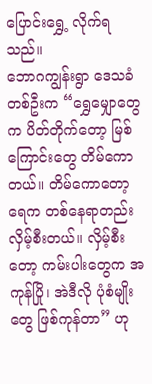ပြောင်းရွှေ့ လိုက်ရသည်။
ဘောဂကျွန်းရွာ ဒေသခံတစ်ဦးက “ရွှေမျှောတွေက ပိတ်တိုက်တော့ မြစ်ကြောင်းတွေ တိမ်ကောတယ်။ တိမ်ကောတော့ ရေက တစ်နေရာတည်း လှိမ့်စီးတယ်။ လှိမ့်စီးတော့ ကမ်းပါးတွေက အကုန်ပြို၊ အဲဒီလို ပုံစံမျိုးတွေ ဖြစ်ကုန်တာ” ဟု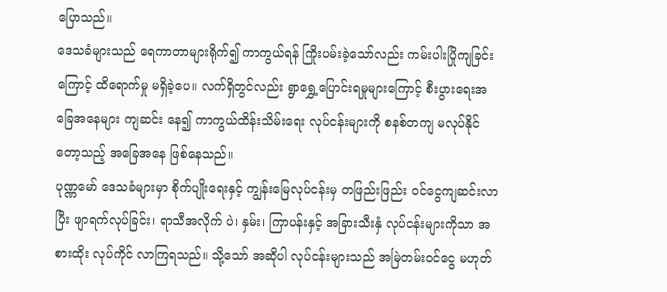ပြောသည်။
ဒေသခံများသည် ရေကာတာများရိုက်၍ ကာကွယ်ရန် ကြိုးပမ်းခဲ့သော်လည်း ကမ်းပါးပြိုကျခြင်းကြောင့် ထိရောက်မှု မရှိခဲ့ပေ။ လက်ရှိတွင်လည်း ရွာရွှေ့ပြောင်းရမှုများကြောင့် စီးပွားရေးအခြေအနေများ ကျဆင်း နေ၍ ကာကွယ်ထိန်းသိမ်းရေး လုပ်ငန်းများကို စနစ်တကျ မလုပ်နိုင်တော့သည့် အခြေအနေ ဖြစ်နေသည်။
ပုဏ္ဏမော် ဒေသခံများမှာ စိုက်ပျိုးရေးနှင့် ကျွန်းမြေလုပ်ငန်းမှ တဖြည်းဖြည်း ဝင်ငွေကျဆင်းလာပြီး ဖျာရက်လုပ်ခြင်း၊ ရာသီအလိုက် ပဲ၊ နှမ်း၊ ကြာပန်းနှင့် အခြားသီးနှံ လုပ်ငန်းများကိုသာ အစားထိုး လုပ်ကိုင် လာကြရသည်။ သို့သော် အဆိုပါ လုပ်ငန်းများသည် အမြဲတမ်းဝင်ငွေ မဟုတ်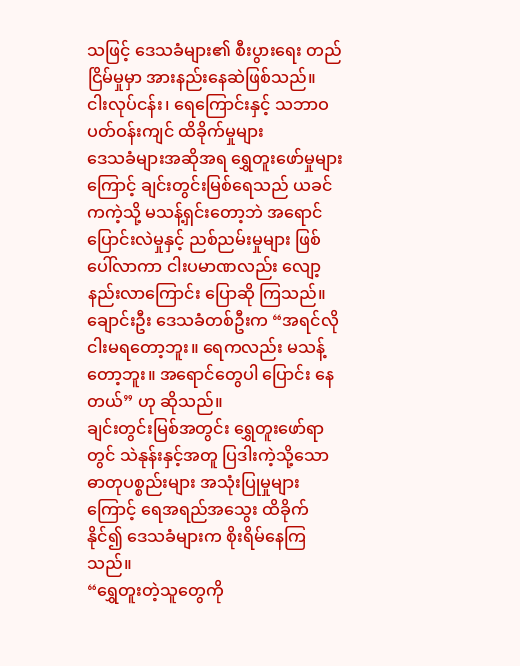သဖြင့် ဒေသခံများ၏ စီးပွားရေး တည်ငြိမ်မှုမှာ အားနည်းနေဆဲဖြစ်သည်။
ငါးလုပ်ငန်း၊ ရေကြောင်းနှင့် သဘာဝပတ်ဝန်းကျင် ထိခိုက်မှုများ
ဒေသခံများအဆိုအရ ရွှေတူးဖော်မှုများကြောင့် ချင်းတွင်းမြစ်ရေသည် ယခင်ကကဲ့သို့ မသန့်ရှင်းတော့ဘဲ အရောင်ပြောင်းလဲမှုနှင့် ညစ်ညမ်းမှုများ ဖြစ်ပေါ်လာကာ ငါးပမာဏလည်း လျော့နည်းလာကြောင်း ပြောဆို ကြသည်။
ချောင်းဦး ဒေသခံတစ်ဦးက “အရင်လို ငါးမရတော့ဘူး။ ရေကလည်း မသန့်တော့ဘူး။ အရောင်တွေပါ ပြောင်း နေတယ်” ဟု ဆိုသည်။
ချင်းတွင်းမြစ်အတွင်း ရွှေတူးဖော်ရာတွင် သဲနုန်းနှင့်အတူ ပြဒါးကဲ့သို့သော ဓာတုပစ္စည်းများ အသုံးပြုမှုများ ကြောင့် ရေအရည်အသွေး ထိခိုက်နိုင်၍ ဒေသခံများက စိုးရိမ်နေကြသည်။
“ရွှေတူးတဲ့သူတွေကို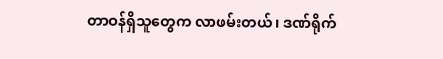တာဝန်ရှိသူတွေက လာဖမ်းတယ်၊ ဒဏ်ရိုက်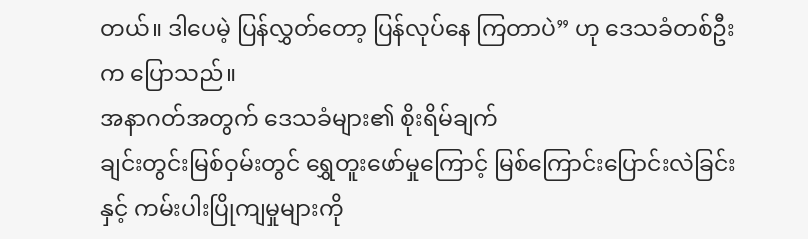တယ်။ ဒါပေမဲ့ ပြန်လွှတ်တော့ ပြန်လုပ်နေ ကြတာပဲ” ဟု ဒေသခံတစ်ဦးက ပြောသည်။
အနာဂတ်အတွက် ဒေသခံများ၏ စိုးရိမ်ချက်
ချင်းတွင်းမြစ်ဝှမ်းတွင် ရွှေတူးဖော်မှုကြောင့် မြစ်ကြောင်းပြောင်းလဲခြင်းနှင့် ကမ်းပါးပြိုကျမှုများကို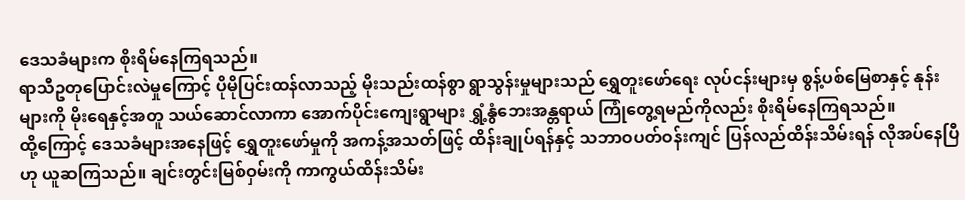ဒေသခံများက စိုးရိမ်နေကြရသည်။
ရာသီဥတုပြောင်းလဲမှုကြောင့် ပိုမိုပြင်းထန်လာသည့် မိုးသည်းထန်စွာ ရွာသွန်းမှုများသည် ရွှေတူးဖော်ရေး လုပ်ငန်းများမှ စွန့်ပစ်မြေစာနှင့် နုန်းများကို မိုးရေနှင့်အတူ သယ်ဆောင်လာကာ အောက်ပိုင်းကျေးရွာများ ရွှံ့နွံဘေးအန္တရာယ် ကြုံတွေ့ရမည်ကိုလည်း စိုးရိမ်နေကြရသည်။
ထို့ကြောင့် ဒေသခံများအနေဖြင့် ရွှေတူးဖော်မှုကို အကန့်အသတ်ဖြင့် ထိန်းချုပ်ရန်နှင့် သဘာဝပတ်ဝန်းကျင် ပြန်လည်ထိန်းသိမ်းရန် လိုအပ်နေပြီဟု ယူဆကြသည်။ ချင်းတွင်းမြစ်ဝှမ်းကို ကာကွယ်ထိန်းသိမ်း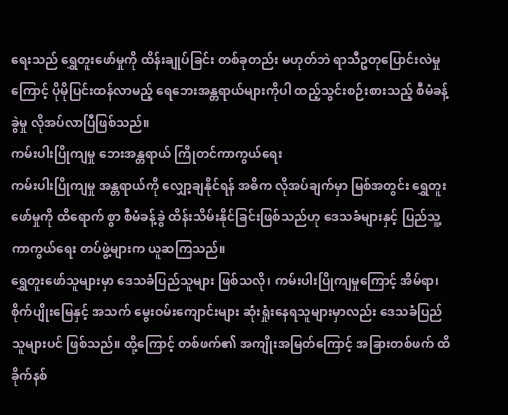ရေးသည် ရွှေတူးဖော်မှုကို ထိန်းချုပ်ခြင်း တစ်ခုတည်း မဟုတ်ဘဲ ရာသီဥတုပြောင်းလဲမှုကြောင့် ပိုမိုပြင်းထန်လာမည့် ရေဘေးအန္တရာယ်များကိုပါ ထည့်သွင်းစဉ်းစားသည့် စီမံခန့်ခွဲမှု လိုအပ်လာပြီဖြစ်သည်။
ကမ်းပါးပြိုကျမှု ဘေးအန္တရာယ် ကြိုတင်ကာကွယ်ရေး
ကမ်းပါးပြိုကျမှု အန္တရာယ်ကို လျှော့ချနိုင်ရန် အဓိက လိုအပ်ချက်မှာ မြစ်အတွင်း ရွှေတူးဖော်မှုကို ထိရောက် စွာ စီမံခန့်ခွဲ ထိန်းသိမ်းနိုင်ခြင်းဖြစ်သည်ဟု ဒေသခံများနှင့် ပြည်သူ့ကာကွယ်ရေး တပ်ဖွဲ့များက ယူဆကြသည်။
ရွှေတူးဖော်သူများမှာ ဒေသခံပြည်သူများ ဖြစ်သလို၊ ကမ်းပါးပြိုကျမှုကြောင့် အိမ်ရာ၊ စိုက်ပျိုးမြေနှင့် အသက် မွေးဝမ်းကျောင်းများ ဆုံးရှုံးနေရသူများမှာလည်း ဒေသခံပြည်သူများပင် ဖြစ်သည်။ ထို့ကြောင့် တစ်ဖက်၏ အကျိုးအမြတ်ကြောင့် အခြားတစ်ဖက် ထိခိုက်နစ်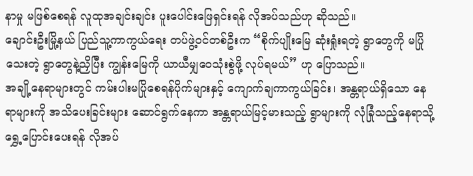နာမှု မဖြစ်စေရန် လူထုအချင်းချင်း ပူးပေါင်းဖြေရှင်းရန် လိုအပ်သည်ဟု ဆိုသည်။
ချောင်းဦးမြို့နယ် ပြည်သူ့ကာကွယ်ရေး တပ်ဖွဲ့ဝင်တစ်ဦးက “စိုက်ပျိုးမြေ ဆုံးရှုံးရတဲ့ ရွာတွေကို မပြိုသေးတဲ့ ရွာတွေနဲ့ညှိပြီး ကျွန်းမြေကို ယာယီမျှဝေသုံးစွဲဖို့ လုပ်ရမယ်” ဟု ပြောသည်။
အချို့နေရာများတွင် ကမ်းပါးမပြိုစေရန်ပိုက်များနှင့် ကျောက်ချကာကွယ်ခြင်း၊ အန္တရာယ်ရှိသော နေရာများကို အသိပေးခြင်းများ ဆောင်ရွက်နေကာ အန္တရာယ်မြင့်မားသည့် ရွာများကို လုံခြုံသည့်နေရာသို့ ရွှေ့ပြောင်းပေးရန် လိုအပ်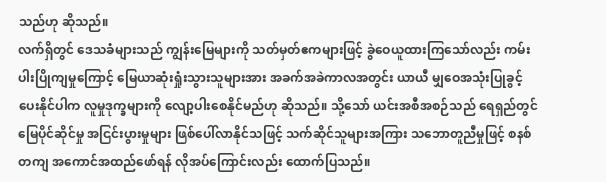သည်ဟု ဆိုသည်။
လက်ရှိတွင် ဒေသခံများသည် ကျွန်းမြေများကို သတ်မှတ်ဧကများဖြင့် ခွဲဝေယူထားကြသော်လည်း ကမ်းပါးပြိုကျမှုကြောင့် မြေယာဆုံးရှုံးသွားသူများအား အခက်အခဲကာလအတွင်း ယာယီ မျှဝေအသုံးပြုခွင့် ပေးနိုင်ပါက လူမှုဒုက္ခများကို လျော့ပါးစေနိုင်မည်ဟု ဆိုသည်။ သို့သော် ယင်းအစီအစဉ်သည် ရေရှည်တွင် မြေပိုင်ဆိုင်မှု အငြင်းပွားမှုများ ဖြစ်ပေါ်လာနိုင်သဖြင့် သက်ဆိုင်သူများအကြား သဘောတူညီမှုဖြင့် စနစ်တကျ အကောင်အထည်ဖော်ရန် လိုအပ်ကြောင်းလည်း ထောက်ပြသည်။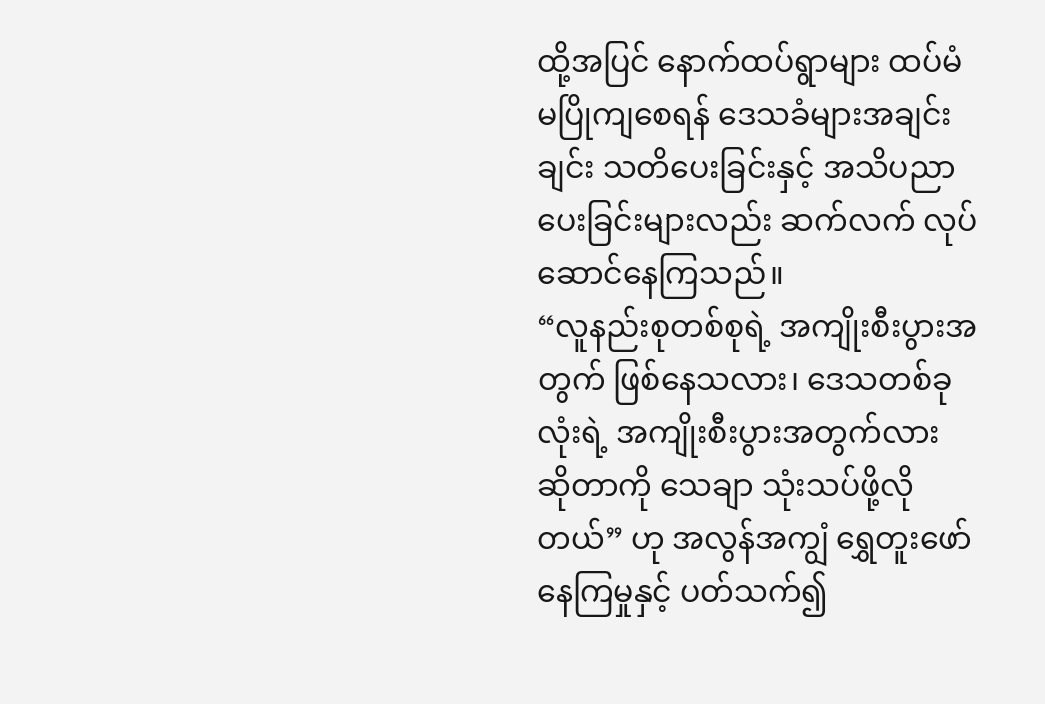ထို့အပြင် နောက်ထပ်ရွာများ ထပ်မံမပြိုကျစေရန် ဒေသခံများအချင်းချင်း သတိပေးခြင်းနှင့် အသိပညာ ပေးခြင်းများလည်း ဆက်လက် လုပ်ဆောင်နေကြသည်။
“လူနည်းစုတစ်စုရဲ့ အကျိုးစီးပွားအတွက် ဖြစ်နေသလား၊ ဒေသတစ်ခုလုံးရဲ့ အကျိုးစီးပွားအတွက်လား ဆိုတာကို သေချာ သုံးသပ်ဖို့လိုတယ်” ဟု အလွန်အကျွံ ရွှေတူးဖော်နေကြမှုနှင့် ပတ်သက်၍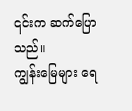၎င်းက ဆက်ပြောသည်။
ကျွန်းမြေများ ရေ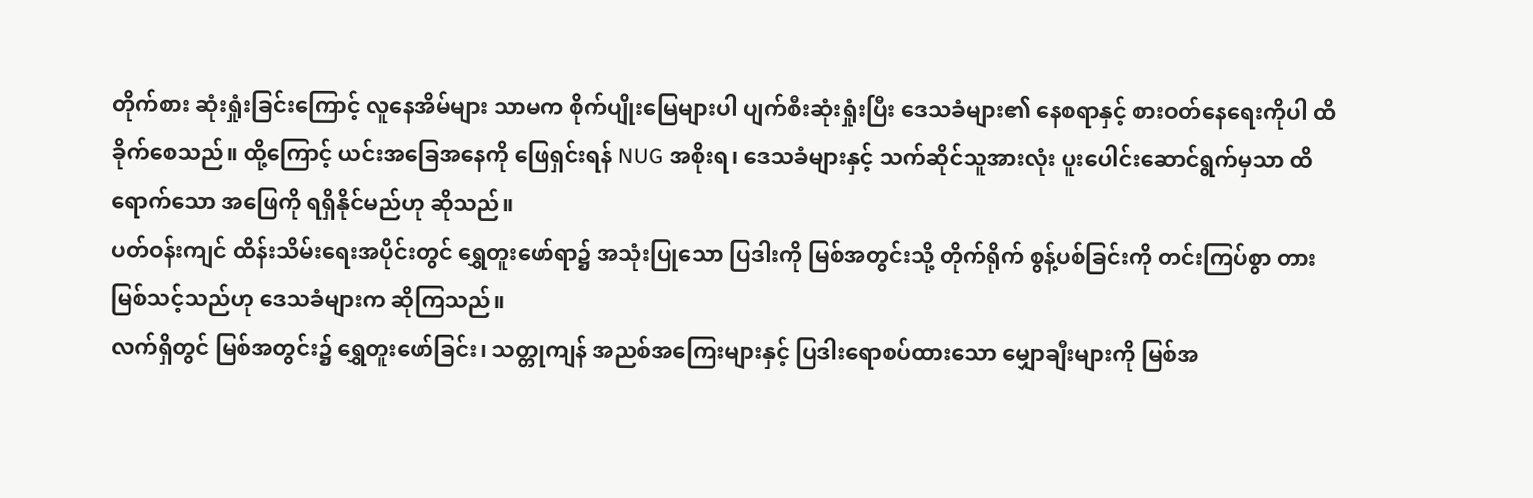တိုက်စား ဆုံးရှုံးခြင်းကြောင့် လူနေအိမ်များ သာမက စိုက်ပျိုးမြေများပါ ပျက်စီးဆုံးရှုံးပြီး ဒေသခံများ၏ နေစရာနှင့် စားဝတ်နေရေးကိုပါ ထိခိုက်စေသည်။ ထို့ကြောင့် ယင်းအခြေအနေကို ဖြေရှင်းရန် NUG အစိုးရ၊ ဒေသခံများနှင့် သက်ဆိုင်သူအားလုံး ပူးပေါင်းဆောင်ရွက်မှသာ ထိရောက်သော အဖြေကို ရရှိနိုင်မည်ဟု ဆိုသည်။
ပတ်ဝန်းကျင် ထိန်းသိမ်းရေးအပိုင်းတွင် ရွှေတူးဖော်ရာ၌ အသုံးပြုသော ပြဒါးကို မြစ်အတွင်းသို့ တိုက်ရိုက် စွန့်ပစ်ခြင်းကို တင်းကြပ်စွာ တားမြစ်သင့်သည်ဟု ဒေသခံများက ဆိုကြသည်။
လက်ရှိတွင် မြစ်အတွင်း၌ ရွှေတူးဖော်ခြင်း၊ သတ္တုကျန် အညစ်အကြေးများနှင့် ပြဒါးရောစပ်ထားသော မျှောချီးများကို မြစ်အ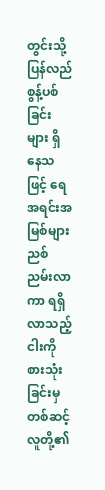တွင်းသို့ ပြန်လည်စွန့်ပစ်ခြင်းများ ရှိနေသဖြင့် ရေအရင်းအမြစ်များ ညစ်ညမ်းလာကာ ရရှိလာသည့် ငါးကို စားသုံးခြင်းမှတစ်ဆင့် လူတို့၏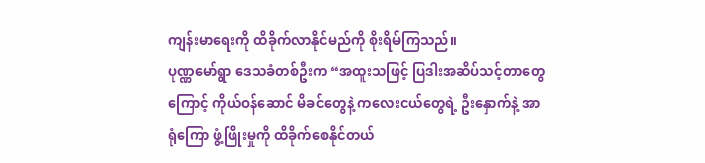ကျန်းမာရေးကို ထိခိုက်လာနိုင်မည်ကို စိုးရိမ်ကြသည်။
ပုဏ္ဏမော်ရွာ ဒေသခံတစ်ဦးက “အထူးသဖြင့် ပြဒါးအဆိပ်သင့်တာတွေကြောင့် ကိုယ်ဝန်ဆောင် မိခင်တွေနဲ့ ကလေးငယ်တွေရဲ့ ဦးနှောက်နဲ့ အာရုံကြော ဖွံ့ဖြိုးမှုကို ထိခိုက်စေနိုင်တယ်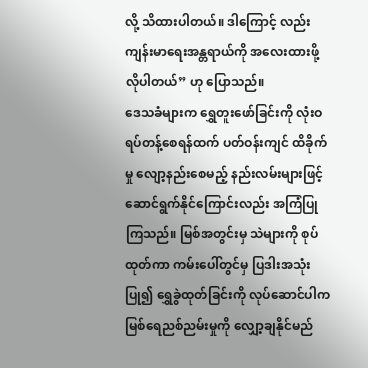လို့ သိထားပါတယ်။ ဒါကြောင့် လည်း ကျန်းမာရေးအန္တရာယ်ကို အလေးထားဖို့ လိုပါတယ်” ဟု ပြောသည်။
ဒေသခံများက ရွှေတူးဖော်ခြင်းကို လုံးဝရပ်တန့်စေရန်ထက် ပတ်ဝန်းကျင် ထိခိုက်မှု လျော့နည်းစေမည့် နည်းလမ်းများဖြင့် ဆောင်ရွက်နိုင်ကြောင်းလည်း အကြံပြုကြသည်။ မြစ်အတွင်းမှ သဲများကို စုပ်ထုတ်ကာ ကမ်းပေါ်တွင်မှ ပြဒါးအသုံးပြု၍ ရွှေခွဲထုတ်ခြင်းကို လုပ်ဆောင်ပါက မြစ်ရေညစ်ညမ်းမှုကို လျှော့ချနိုင်မည်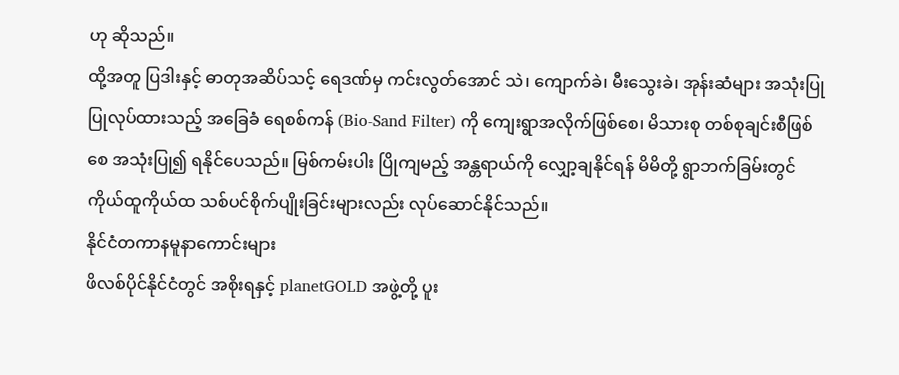ဟု ဆိုသည်။
ထို့အတူ ပြဒါးနှင့် ဓာတုအဆိပ်သင့် ရေဒဏ်မှ ကင်းလွတ်အောင် သဲ၊ ကျောက်ခဲ၊ မီးသွေးခဲ၊ အုန်းဆံများ အသုံးပြုပြုလုပ်ထားသည့် အခြေခံ ရေစစ်ကန် (Bio-Sand Filter) ကို ကျေးရွာအလိုက်ဖြစ်စေ၊ မိသားစု တစ်စုချင်းစီဖြစ်စေ အသုံးပြု၍ ရနိုင်ပေသည်။ မြစ်ကမ်းပါး ပြိုကျမည့် အန္တရာယ်ကို လျှော့ချနိုင်ရန် မိမိတို့ ရွာဘက်ခြမ်းတွင် ကိုယ်ထူကိုယ်ထ သစ်ပင်စိုက်ပျိုးခြင်းများလည်း လုပ်ဆောင်နိုင်သည်။
နိုင်ငံတကာနမူနာကောင်းများ
ဖိလစ်ပိုင်နိုင်ငံတွင် အစိုးရနှင့် planetGOLD အဖွဲ့တို့ ပူး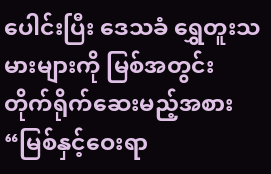ပေါင်းပြီး ဒေသခံ ရွှေတူးသမားများကို မြစ်အတွင်း တိုက်ရိုက်ဆေးမည့်အစား “မြစ်နှင့်ဝေးရာ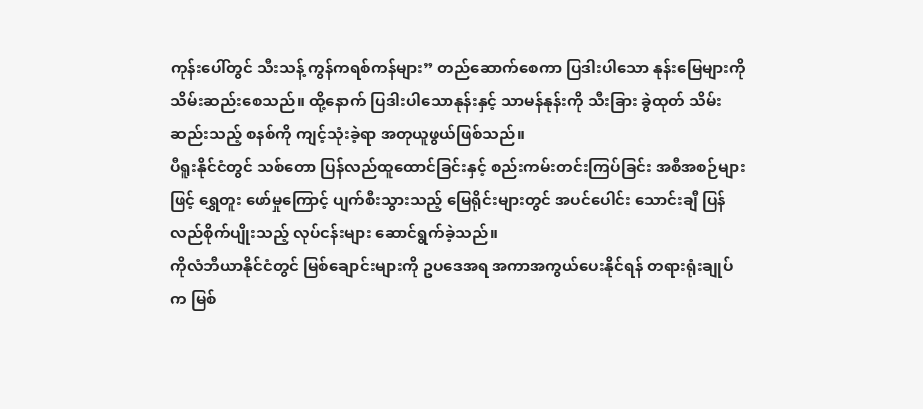ကုန်းပေါ်တွင် သီးသန့် ကွန်ကရစ်ကန်များ” တည်ဆောက်စေကာ ပြဒါးပါသော နုန်းမြေများကို သိမ်းဆည်းစေသည်။ ထို့နောက် ပြဒါးပါသောနုန်းနှင့် သာမန်နုန်းကို သီးခြား ခွဲထုတ် သိမ်းဆည်းသည့် စနစ်ကို ကျင့်သုံးခဲ့ရာ အတုယူဖွယ်ဖြစ်သည်။
ပီရူးနိုင်ငံတွင် သစ်တော ပြန်လည်ထူထောင်ခြင်းနှင့် စည်းကမ်းတင်းကြပ်ခြင်း အစီအစဉ်များဖြင့် ရွှေတူး ဖော်မှုကြောင့် ပျက်စီးသွားသည့် မြေရိုင်းများတွင် အပင်ပေါင်း သောင်းချီ ပြန်လည်စိုက်ပျိုးသည့် လုပ်ငန်းများ ဆောင်ရွက်ခဲ့သည်။
ကိုလံဘီယာနိုင်ငံတွင် မြစ်ချောင်းများကို ဥပဒေအရ အကာအကွယ်ပေးနိုင်ရန် တရားရုံးချုပ်က မြစ်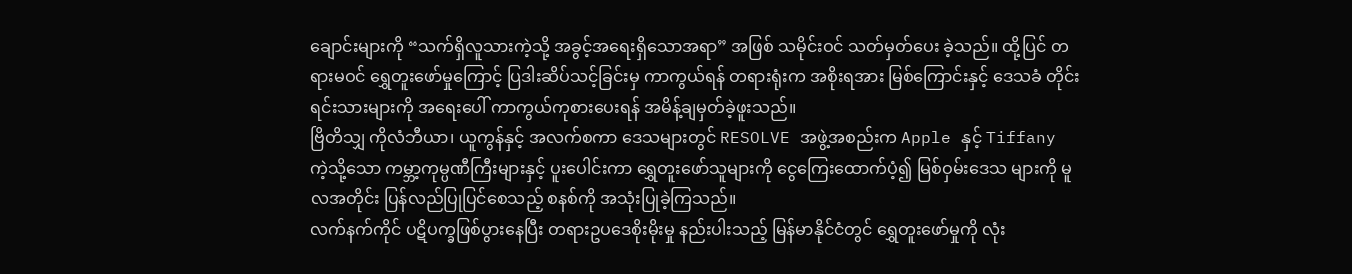ချောင်းများကို “သက်ရှိလူသားကဲ့သို့ အခွင့်အရေးရှိသောအရာ” အဖြစ် သမိုင်းဝင် သတ်မှတ်ပေး ခဲ့သည်။ ထို့ပြင် တရားမဝင် ရွှေတူးဖော်မှုကြောင့် ပြဒါးဆိပ်သင့်ခြင်းမှ ကာကွယ်ရန် တရားရုံးက အစိုးရအား မြစ်ကြောင်းနှင့် ဒေသခံ တိုင်းရင်းသားများကို အရေးပေါ် ကာကွယ်ကုစားပေးရန် အမိန့်ချမှတ်ခဲ့ဖူးသည်။
ဗြိတိသျှ ကိုလံဘီယာ၊ ယူကွန်နှင့် အလက်စကာ ဒေသများတွင် RESOLVE အဖွဲ့အစည်းက Apple နှင့် Tiffany ကဲ့သို့သော ကမ္ဘာ့ကုမ္ပဏီကြီးများနှင့် ပူးပေါင်းကာ ရွှေတူးဖော်သူများကို ငွေကြေးထောက်ပံ့၍ မြစ်ဝှမ်းဒေသ များကို မူလအတိုင်း ပြန်လည်ပြုပြင်စေသည့် စနစ်ကို အသုံးပြုခဲ့ကြသည်။
လက်နက်ကိုင် ပဋိပက္ခဖြစ်ပွားနေပြီး တရားဥပဒေစိုးမိုးမှု နည်းပါးသည့် မြန်မာနိုင်ငံတွင် ရွှေတူးဖော်မှုကို လုံး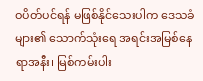ဝပိတ်ပင်ရန် မဖြစ်နိုင်သေးပါက ဒေသခံများ၏ သောက်သုံးရေ အရင်းအမြစ်နေရာအနီး၊ မြစ်ကမ်းပါး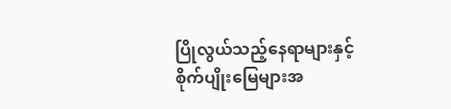ပြိုလွယ်သည့်နေရာများနှင့် စိုက်ပျိုးမြေများအ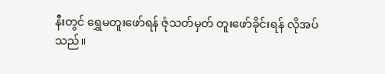နီးတွင် ရွှေမတူးဖော်ရန် ဇုံသတ်မှတ် တူးဖော်ခိုင်းရန် လိုအပ်သည်။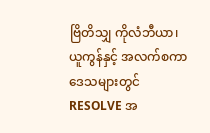ဗြိတိသျှ ကိုလံဘီယာ၊ ယူကွန်နှင့် အလက်စကာ ဒေသများတွင် RESOLVE အ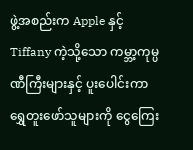ဖွဲ့အစည်းက Apple နှင့် Tiffany ကဲ့သို့သော ကမ္ဘာ့ကုမ္ပဏီကြီးများနှင့် ပူးပေါင်းကာ ရွှေတူးဖော်သူများကို ငွေကြေး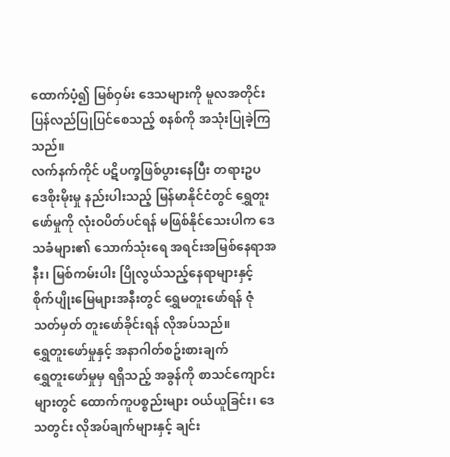ထောက်ပံ့၍ မြစ်ဝှမ်း ဒေသများကို မူလအတိုင်း ပြန်လည်ပြုပြင်စေသည့် စနစ်ကို အသုံးပြုခဲ့ကြသည်။
လက်နက်ကိုင် ပဋိပက္ခဖြစ်ပွားနေပြီး တရားဥပဒေစိုးမိုးမှု နည်းပါးသည့် မြန်မာနိုင်ငံတွင် ရွှေတူးဖော်မှုကို လုံးဝပိတ်ပင်ရန် မဖြစ်နိုင်သေးပါက ဒေသခံများ၏ သောက်သုံးရေ အရင်းအမြစ်နေရာအနီး၊ မြစ်ကမ်းပါး ပြိုလွယ်သည့်နေရာများနှင့် စိုက်ပျိုးမြေများအနီးတွင် ရွှေမတူးဖော်ရန် ဇုံသတ်မှတ် တူးဖော်ခိုင်းရန် လိုအပ်သည်။
ရွှေတူးဖော်မှုနှင့် အနာဂါတ်စဥ်းစားချက်
ရွှေတူးဖော်မှုမှ ရရှိသည့် အခွန်ကို စာသင်ကျောင်းများတွင် ထောက်ကူပစ္စည်းများ ဝယ်ယူခြင်း၊ ဒေသတွင်း လိုအပ်ချက်များနှင့် ချင်း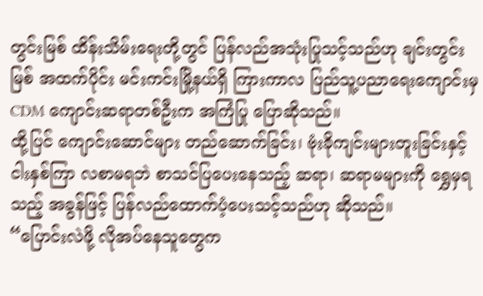တွင်းမြစ် ထိန်းသိမ်းရေးတို့တွင် ပြန်လည်အသုံးပြုသင့်သည်ဟု ချင်းတွင်းမြစ် အထက်ပိုင်း မင်းကင်းမြို့နယ်ရှိ ကြားကာလ ပြည်သူ့ပညာရေးကျောင်းမှ CDM ကျောင်းဆရာတစ်ဦးက အကြံပြု ပြောဆိုသည်။
ထို့ပြင် ကျောင်းဆောင်များ တည်ဆောက်ခြင်း၊ ဗုံးခိုကျင်းများတူးခြင်းနှင့် ငါးနှစ်ကြာ လစာမရဘဲ စာသင်ပြပေးနေသည့် ဆရာ၊ ဆရာမများကို ရွှေမှရသည့် အခွန်ဖြင့် ပြန်လည်ထောက်ပံ့ပေးသင့်သည်ဟု ဆိုသည်။
“ပြောင်းလဲဖို့ လိုအပ်နေသူတွေက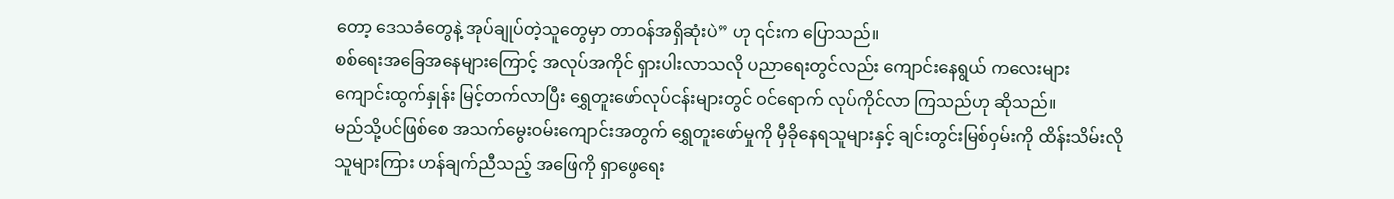တော့ ဒေသခံတွေနဲ့ အုပ်ချုပ်တဲ့သူတွေမှာ တာဝန်အရှိဆုံးပဲ” ဟု ၎င်းက ပြောသည်။
စစ်ရေးအခြေအနေများကြောင့် အလုပ်အကိုင် ရှားပါးလာသလို ပညာရေးတွင်လည်း ကျောင်းနေရွယ် ကလေးများ ကျောင်းထွက်နှုန်း မြင့်တက်လာပြီး ရွှေတူးဖော်လုပ်ငန်းများတွင် ဝင်ရောက် လုပ်ကိုင်လာ ကြသည်ဟု ဆိုသည်။
မည်သို့ပင်ဖြစ်စေ အသက်မွေးဝမ်းကျောင်းအတွက် ရွှေတူးဖော်မှုကို မှီခိုနေရသူများနှင့် ချင်းတွင်းမြစ်ဝှမ်းကို ထိန်းသိမ်းလိုသူများကြား ဟန်ချက်ညီသည့် အဖြေကို ရှာဖွေရေး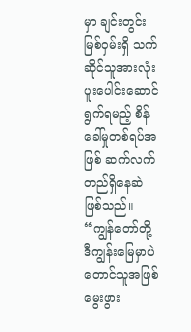မှာ ချင်းတွင်းမြစ်ဝှမ်းရှိ သက်ဆိုင်သူအားလုံး ပူးပေါင်းဆောင်ရွက်ရမည့် စိန်ခေါ်မှုတစ်ရပ်အဖြစ် ဆက်လက်တည်ရှိနေဆဲ ဖြစ်သည်။
“ကျွန်တော်တို့ ဒီကျွန်းမြေမှာပဲ တောင်သူအဖြစ် မွေးဖွား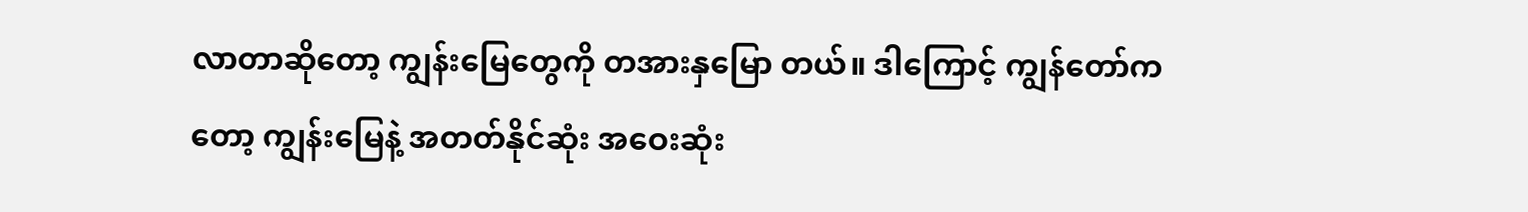လာတာဆိုတော့ ကျွန်းမြေတွေကို တအားနှမြော တယ်။ ဒါကြောင့် ကျွန်တော်ကတော့ ကျွန်းမြေနဲ့ အတတ်နိုင်ဆုံး အဝေးဆုံး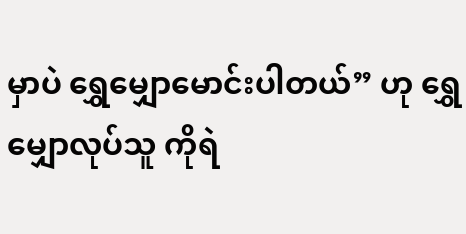မှာပဲ ရွှေမျှောမောင်းပါတယ်” ဟု ရွှေမျှောလုပ်သူ ကိုရဲ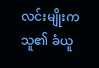လင်းမျိုးက သူ၏ ခံယူ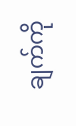ချက်ကို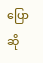ပြောဆို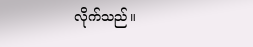လိုက်သည်။